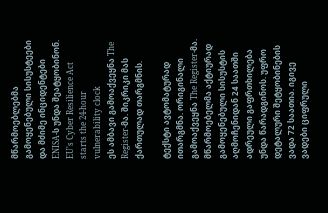მწარმოებლებმა გამოყენებული სისუსტეები და მძიმე ინციდენტები ENISA-ს უნდა შეატყობინონ.
EU's Cyber Resilience Act starts the 24-hour vulnerability clock
ეს ამბავი გამოაქვეყნა The Register-მა. შიკრიკი მას ქართულად თარგმნის.

ტექსტი ავტომატურად ითარგმნა. ორიგინალი გამოაქვეყნა The Register-მა.
მწარმოებელმა აქტიურად გამოყენებული სისუსტის აღმოჩენიდან 24 საათში ადრეული გაფრთხილება უნდა წარადგინოს. უფრო დეტალური შეტყობინების ვადა 72 საათია. იგივე ვადები ციფრული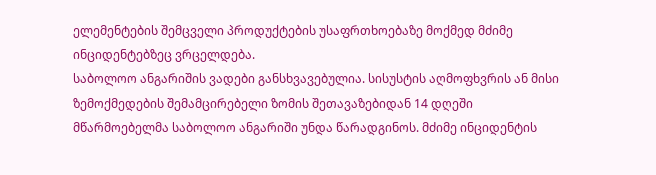ელემენტების შემცველი პროდუქტების უსაფრთხოებაზე მოქმედ მძიმე ინციდენტებზეც ვრცელდება.
საბოლოო ანგარიშის ვადები განსხვავებულია. სისუსტის აღმოფხვრის ან მისი ზემოქმედების შემამცირებელი ზომის შეთავაზებიდან 14 დღეში მწარმოებელმა საბოლოო ანგარიში უნდა წარადგინოს. მძიმე ინციდენტის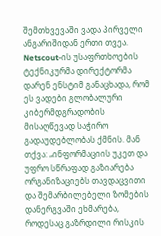შემთხვევაში ვადა პირველი ანგარიშიდან ერთი თვეა.
Netscout-ის უსაფრთხოების ტექნიკურმა დირექტორმა დარენ ენსტიმ განაცხადა, რომ ეს ვადები გლობალური კიბერმდგრადობის მისაღწევად საჭირო გადაუდებლობას ქმნის. მან თქვა: „ინფორმაციის უკეთ და უფრო სწრაფად გაზიარება ორგანიზაციებს თავდაცვითი და შემარბილებელი ზომების დანერგვაში ეხმარება, როდესაც გაზრდილი რისკის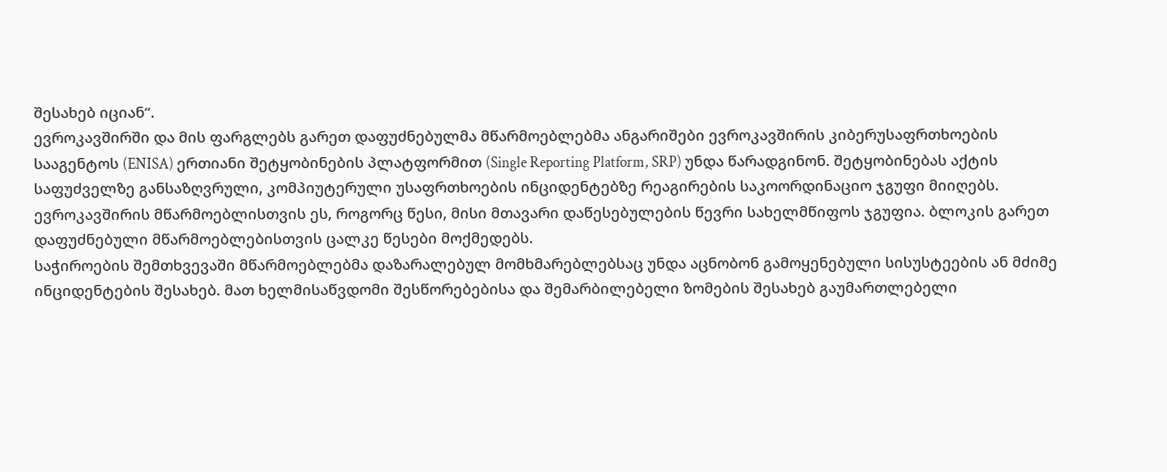შესახებ იციან“.
ევროკავშირში და მის ფარგლებს გარეთ დაფუძნებულმა მწარმოებლებმა ანგარიშები ევროკავშირის კიბერუსაფრთხოების სააგენტოს (ENISA) ერთიანი შეტყობინების პლატფორმით (Single Reporting Platform, SRP) უნდა წარადგინონ. შეტყობინებას აქტის საფუძველზე განსაზღვრული, კომპიუტერული უსაფრთხოების ინციდენტებზე რეაგირების საკოორდინაციო ჯგუფი მიიღებს. ევროკავშირის მწარმოებლისთვის ეს, როგორც წესი, მისი მთავარი დაწესებულების წევრი სახელმწიფოს ჯგუფია. ბლოკის გარეთ დაფუძნებული მწარმოებლებისთვის ცალკე წესები მოქმედებს.
საჭიროების შემთხვევაში მწარმოებლებმა დაზარალებულ მომხმარებლებსაც უნდა აცნობონ გამოყენებული სისუსტეების ან მძიმე ინციდენტების შესახებ. მათ ხელმისაწვდომი შესწორებებისა და შემარბილებელი ზომების შესახებ გაუმართლებელი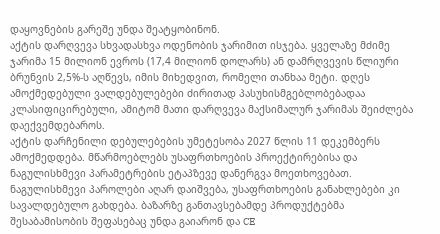დაყოვნების გარეშე უნდა შეატყობინონ.
აქტის დარღვევა სხვადასხვა ოდენობის ჯარიმით ისჯება. ყველაზე მძიმე ჯარიმა 15 მილიონ ევროს (17,4 მილიონ დოლარს) ან დამრღვევის წლიური ბრუნვის 2,5%-ს აღწევს, იმის მიხედვით, რომელი თანხაა მეტი. დღეს ამოქმედებული ვალდებულებები ძირითად პასუხისმგებლობებადაა კლასიფიცირებული, ამიტომ მათი დარღვევა მაქსიმალურ ჯარიმას შეიძლება დაექვემდებაროს.
აქტის დარჩენილი დებულებების უმეტესობა 2027 წლის 11 დეკემბერს ამოქმედდება. მწარმოებლებს უსაფრთხოების პროექტირებისა და ნაგულისხმევი პარამეტრების ეტაპზევე დანერგვა მოეთხოვებათ. ნაგულისხმევი პაროლები აღარ დაიშვება, უსაფრთხოების განახლებები კი სავალდებულო გახდება. ბაზარზე განთავსებამდე პროდუქტებმა შესაბამისობის შეფასებაც უნდა გაიარონ და CE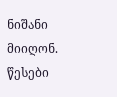ნიშანი მიიღონ.
წესები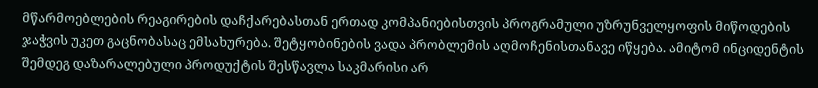მწარმოებლების რეაგირების დაჩქარებასთან ერთად კომპანიებისთვის პროგრამული უზრუნველყოფის მიწოდების ჯაჭვის უკეთ გაცნობასაც ემსახურება. შეტყობინების ვადა პრობლემის აღმოჩენისთანავე იწყება. ამიტომ ინციდენტის შემდეგ დაზარალებული პროდუქტის შესწავლა საკმარისი არ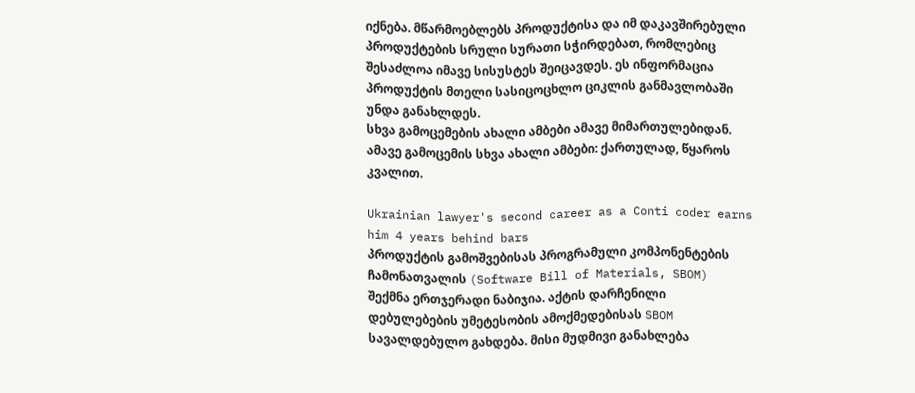იქნება. მწარმოებლებს პროდუქტისა და იმ დაკავშირებული პროდუქტების სრული სურათი სჭირდებათ, რომლებიც შესაძლოა იმავე სისუსტეს შეიცავდეს. ეს ინფორმაცია პროდუქტის მთელი სასიცოცხლო ციკლის განმავლობაში უნდა განახლდეს.
სხვა გამოცემების ახალი ამბები ამავე მიმართულებიდან.
ამავე გამოცემის სხვა ახალი ამბები: ქართულად, წყაროს კვალით.

Ukrainian lawyer's second career as a Conti coder earns him 4 years behind bars
პროდუქტის გამოშვებისას პროგრამული კომპონენტების ჩამონათვალის (Software Bill of Materials, SBOM) შექმნა ერთჯერადი ნაბიჯია. აქტის დარჩენილი დებულებების უმეტესობის ამოქმედებისას SBOM სავალდებულო გახდება. მისი მუდმივი განახლება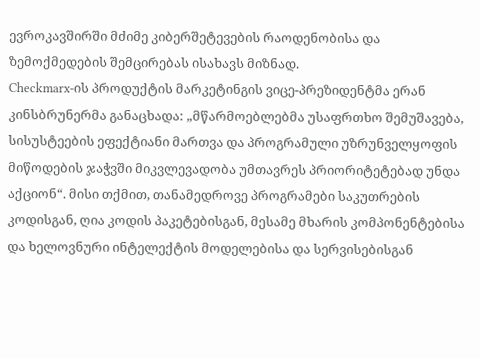ევროკავშირში მძიმე კიბერშეტევების რაოდენობისა და ზემოქმედების შემცირებას ისახავს მიზნად.
Checkmarx-ის პროდუქტის მარკეტინგის ვიცე-პრეზიდენტმა ერან კინსბრუნერმა განაცხადა: „მწარმოებლებმა უსაფრთხო შემუშავება, სისუსტეების ეფექტიანი მართვა და პროგრამული უზრუნველყოფის მიწოდების ჯაჭვში მიკვლევადობა უმთავრეს პრიორიტეტებად უნდა აქციონ“. მისი თქმით, თანამედროვე პროგრამები საკუთრების კოდისგან, ღია კოდის პაკეტებისგან, მესამე მხარის კომპონენტებისა და ხელოვნური ინტელექტის მოდელებისა და სერვისებისგან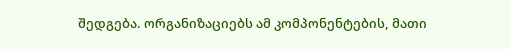შედგება. ორგანიზაციებს ამ კომპონენტების, მათი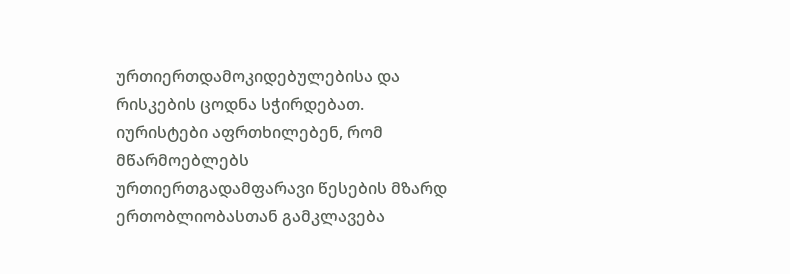ურთიერთდამოკიდებულებისა და რისკების ცოდნა სჭირდებათ.
იურისტები აფრთხილებენ, რომ მწარმოებლებს ურთიერთგადამფარავი წესების მზარდ ერთობლიობასთან გამკლავება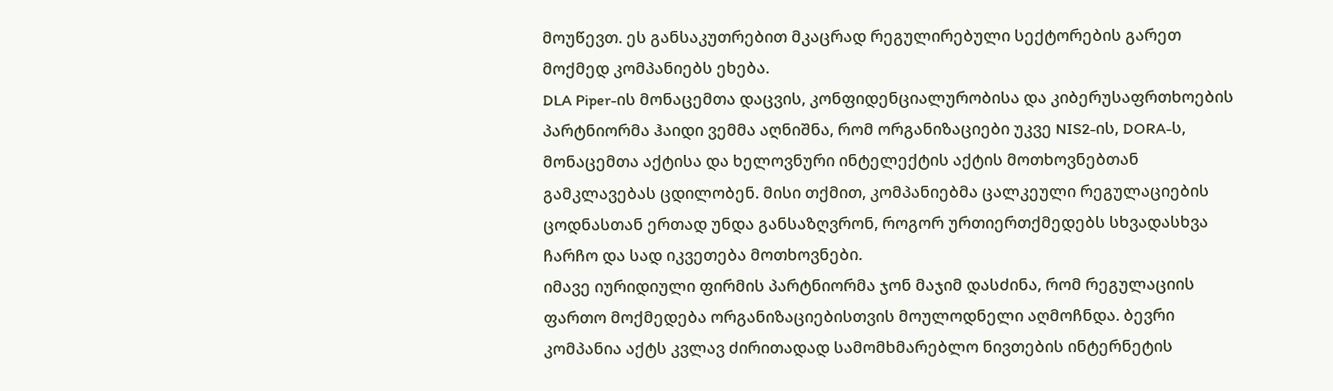მოუწევთ. ეს განსაკუთრებით მკაცრად რეგულირებული სექტორების გარეთ მოქმედ კომპანიებს ეხება.
DLA Piper-ის მონაცემთა დაცვის, კონფიდენციალურობისა და კიბერუსაფრთხოების პარტნიორმა ჰაიდი ვემმა აღნიშნა, რომ ორგანიზაციები უკვე NIS2-ის, DORA-ს, მონაცემთა აქტისა და ხელოვნური ინტელექტის აქტის მოთხოვნებთან გამკლავებას ცდილობენ. მისი თქმით, კომპანიებმა ცალკეული რეგულაციების ცოდნასთან ერთად უნდა განსაზღვრონ, როგორ ურთიერთქმედებს სხვადასხვა ჩარჩო და სად იკვეთება მოთხოვნები.
იმავე იურიდიული ფირმის პარტნიორმა ჯონ მაჯიმ დასძინა, რომ რეგულაციის ფართო მოქმედება ორგანიზაციებისთვის მოულოდნელი აღმოჩნდა. ბევრი კომპანია აქტს კვლავ ძირითადად სამომხმარებლო ნივთების ინტერნეტის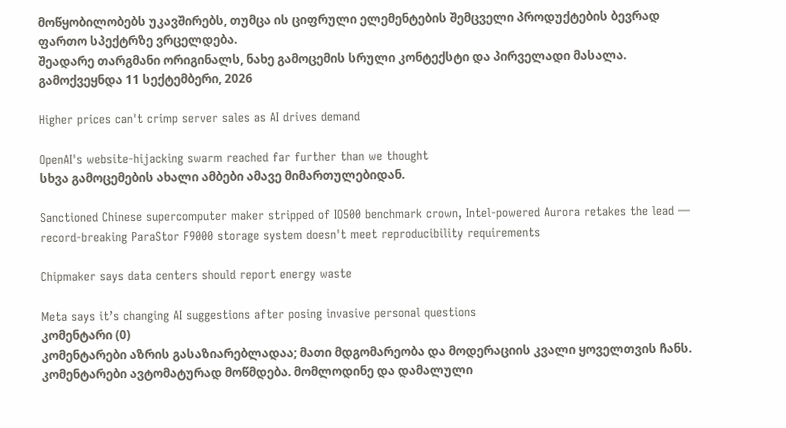მოწყობილობებს უკავშირებს, თუმცა ის ციფრული ელემენტების შემცველი პროდუქტების ბევრად ფართო სპექტრზე ვრცელდება.
შეადარე თარგმანი ორიგინალს, ნახე გამოცემის სრული კონტექსტი და პირველადი მასალა.
გამოქვეყნდა 11 სექტემბერი, 2026

Higher prices can't crimp server sales as AI drives demand

OpenAI's website-hijacking swarm reached far further than we thought
სხვა გამოცემების ახალი ამბები ამავე მიმართულებიდან.

Sanctioned Chinese supercomputer maker stripped of IO500 benchmark crown, Intel-powered Aurora retakes the lead — record-breaking ParaStor F9000 storage system doesn't meet reproducibility requirements

Chipmaker says data centers should report energy waste

Meta says it’s changing AI suggestions after posing invasive personal questions
კომენტარი (0)
კომენტარები აზრის გასაზიარებლადაა; მათი მდგომარეობა და მოდერაციის კვალი ყოველთვის ჩანს.
კომენტარები ავტომატურად მოწმდება. მომლოდინე და დამალული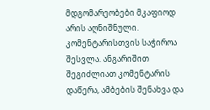მდგომარეობები მკაფიოდ არის აღნიშნული.
კომენტარისთვის საჭიროა შესვლა. ანგარიშით შეგიძლიათ კომენტარის დაწერა, ამბების შენახვა და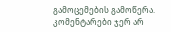გამოცემების გამოწერა.
კომენტარები ჯერ არ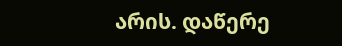არის. დაწერე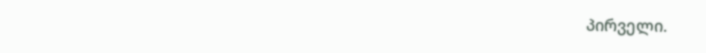პირველი.